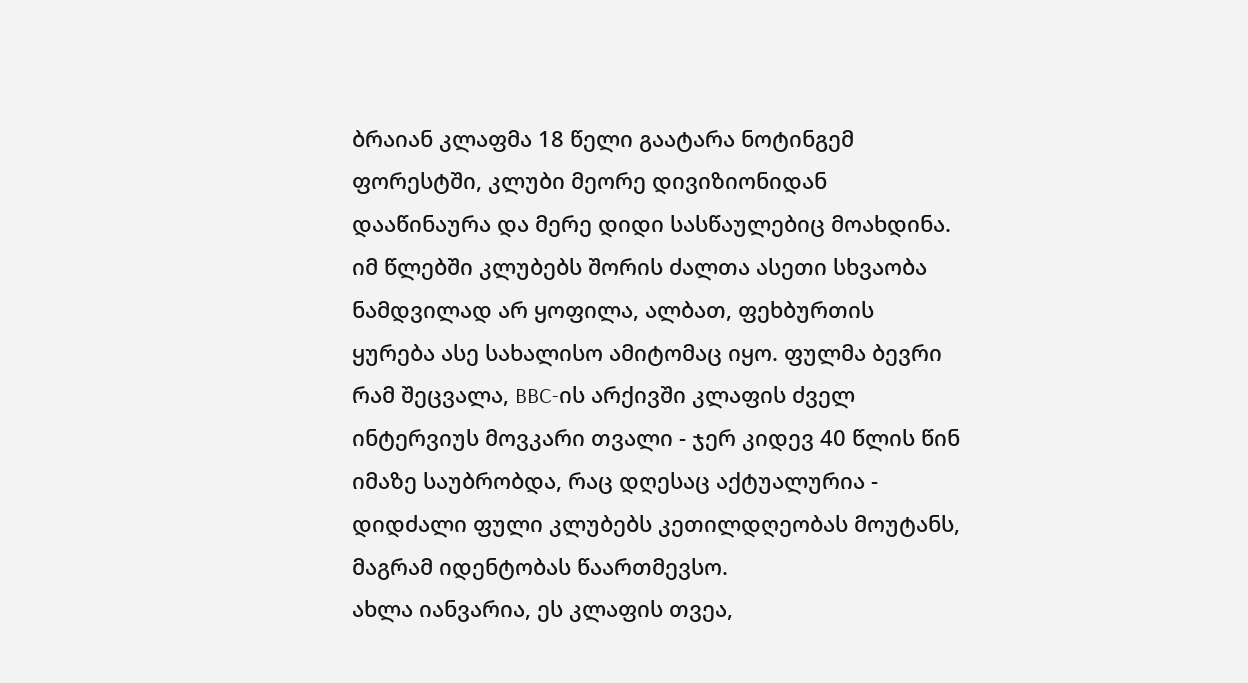ბრაიან კლაფმა 18 წელი გაატარა ნოტინგემ ფორესტში, კლუბი მეორე დივიზიონიდან დააწინაურა და მერე დიდი სასწაულებიც მოახდინა. იმ წლებში კლუბებს შორის ძალთა ასეთი სხვაობა ნამდვილად არ ყოფილა, ალბათ, ფეხბურთის ყურება ასე სახალისო ამიტომაც იყო. ფულმა ბევრი რამ შეცვალა, BBC-ის არქივში კლაფის ძველ ინტერვიუს მოვკარი თვალი - ჯერ კიდევ 40 წლის წინ იმაზე საუბრობდა, რაც დღესაც აქტუალურია - დიდძალი ფული კლუბებს კეთილდღეობას მოუტანს, მაგრამ იდენტობას წაართმევსო.
ახლა იანვარია, ეს კლაფის თვეა,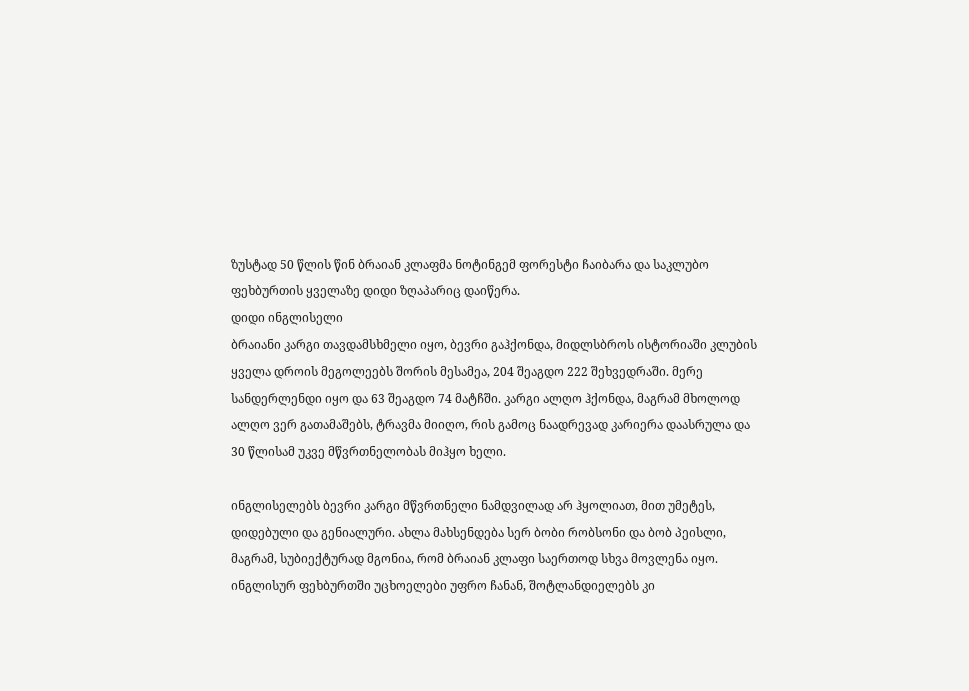ზუსტად 50 წლის წინ ბრაიან კლაფმა ნოტინგემ ფორესტი ჩაიბარა და საკლუბო ფეხბურთის ყველაზე დიდი ზღაპარიც დაიწერა.
დიდი ინგლისელი
ბრაიანი კარგი თავდამსხმელი იყო, ბევრი გაჰქონდა, მიდლსბროს ისტორიაში კლუბის ყველა დროის მეგოლეებს შორის მესამეა, 204 შეაგდო 222 შეხვედრაში. მერე სანდერლენდი იყო და 63 შეაგდო 74 მატჩში. კარგი ალღო ჰქონდა, მაგრამ მხოლოდ ალღო ვერ გათამაშებს, ტრავმა მიიღო, რის გამოც ნაადრევად კარიერა დაასრულა და 30 წლისამ უკვე მწვრთნელობას მიჰყო ხელი.

ინგლისელებს ბევრი კარგი მწვრთნელი ნამდვილად არ ჰყოლიათ, მით უმეტეს, დიდებული და გენიალური. ახლა მახსენდება სერ ბობი რობსონი და ბობ პეისლი, მაგრამ, სუბიექტურად მგონია, რომ ბრაიან კლაფი საერთოდ სხვა მოვლენა იყო. ინგლისურ ფეხბურთში უცხოელები უფრო ჩანან, შოტლანდიელებს კი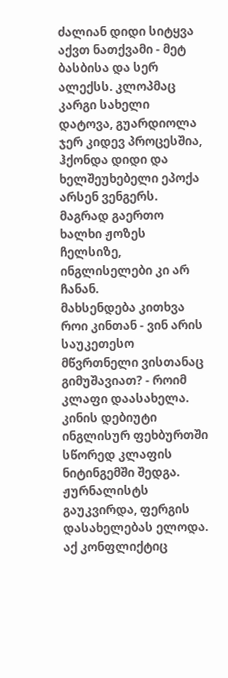ძალიან დიდი სიტყვა აქვთ ნათქვამი - მეტ ბასბისა და სერ ალექსს. კლოპმაც კარგი სახელი დატოვა, გუარდიოლა ჯერ კიდევ პროცესშია, ჰქონდა დიდი და ხელშეუხებელი ეპოქა არსენ ვენგერს. მაგრად გაერთო ხალხი ჟოზეს ჩელსიზე, ინგლისელები კი არ ჩანან.
მახსენდება კითხვა როი კინთან - ვინ არის საუკეთესო მწვრთნელი ვისთანაც გიმუშავიათ? - როიმ კლაფი დაასახელა. კინის დებიუტი ინგლისურ ფეხბურთში სწორედ კლაფის ნიტინგემში შედგა. ჟურნალისტს გაუკვირდა, ფერგის დასახელებას ელოდა. აქ კონფლიქტიც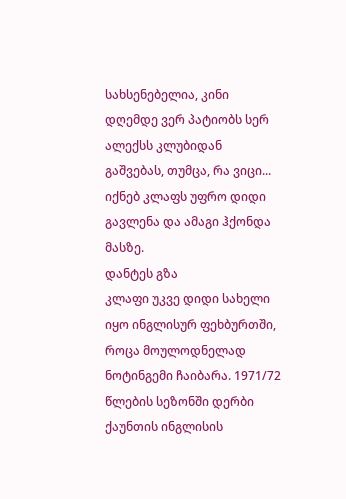სახსენებელია, კინი დღემდე ვერ პატიობს სერ ალექსს კლუბიდან გაშვებას, თუმცა, რა ვიცი... იქნებ კლაფს უფრო დიდი გავლენა და ამაგი ჰქონდა მასზე.
დანტეს გზა
კლაფი უკვე დიდი სახელი იყო ინგლისურ ფეხბურთში, როცა მოულოდნელად ნოტინგემი ჩაიბარა. 1971/72 წლების სეზონში დერბი ქაუნთის ინგლისის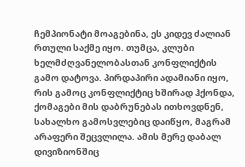ჩემპიონატი მოაგებინა, ეს კიდევ ძალიან რთული საქმე იყო. თუმცა, კლუბი ხელმძღვანელობასთან კონფლიქტის გამო დატოვა. პირდაპირი ადამიანი იყო, რის გამოც კონფლიქტიც ხშირად ჰქონდა, ქომაგები მის დაბრუნებას ითხოვდნენ, სახალხო გამოსვლებიც დაიწყო, მაგრამ არაფერი შეცვლილა. ამის მერე დაბალ დივიზიონშიც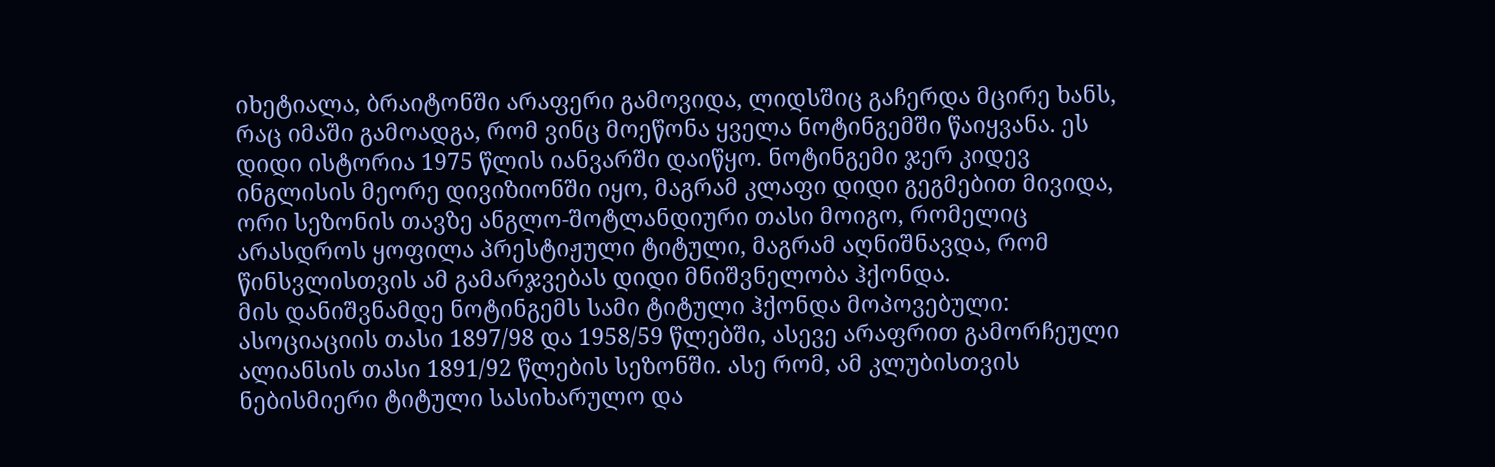იხეტიალა, ბრაიტონში არაფერი გამოვიდა, ლიდსშიც გაჩერდა მცირე ხანს, რაც იმაში გამოადგა, რომ ვინც მოეწონა ყველა ნოტინგემში წაიყვანა. ეს დიდი ისტორია 1975 წლის იანვარში დაიწყო. ნოტინგემი ჯერ კიდევ ინგლისის მეორე დივიზიონში იყო, მაგრამ კლაფი დიდი გეგმებით მივიდა, ორი სეზონის თავზე ანგლო-შოტლანდიური თასი მოიგო, რომელიც არასდროს ყოფილა პრესტიჟული ტიტული, მაგრამ აღნიშნავდა, რომ წინსვლისთვის ამ გამარჯვებას დიდი მნიშვნელობა ჰქონდა.
მის დანიშვნამდე ნოტინგემს სამი ტიტული ჰქონდა მოპოვებული: ასოციაციის თასი 1897/98 და 1958/59 წლებში, ასევე არაფრით გამორჩეული ალიანსის თასი 1891/92 წლების სეზონში. ასე რომ, ამ კლუბისთვის ნებისმიერი ტიტული სასიხარულო და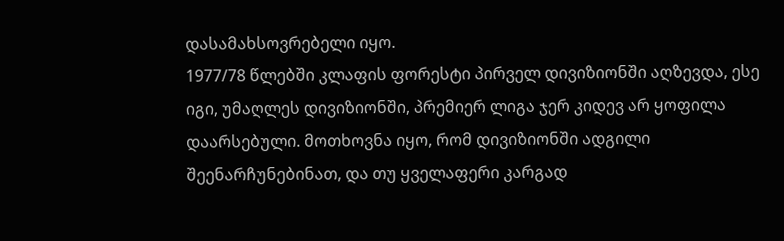დასამახსოვრებელი იყო.
1977/78 წლებში კლაფის ფორესტი პირველ დივიზიონში აღზევდა, ესე იგი, უმაღლეს დივიზიონში, პრემიერ ლიგა ჯერ კიდევ არ ყოფილა დაარსებული. მოთხოვნა იყო, რომ დივიზიონში ადგილი შეენარჩუნებინათ, და თუ ყველაფერი კარგად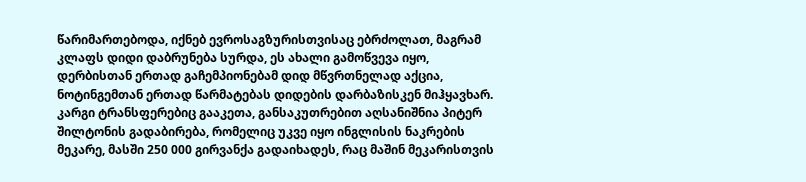წარიმართებოდა, იქნებ ევროსაგზურისთვისაც ებრძოლათ, მაგრამ კლაფს დიდი დაბრუნება სურდა, ეს ახალი გამოწვევა იყო, დერბისთან ერთად გაჩემპიონებამ დიდ მწვრთნელად აქცია, ნოტინგემთან ერთად წარმატებას დიდების დარბაზისკენ მიჰყავხარ. კარგი ტრანსფერებიც გააკეთა, განსაკუთრებით აღსანიშნია პიტერ შილტონის გადაბირება, რომელიც უკვე იყო ინგლისის ნაკრების მეკარე, მასში 250 000 გირვანქა გადაიხადეს, რაც მაშინ მეკარისთვის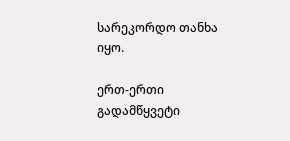სარეკორდო თანხა იყო.

ერთ-ერთი გადამწყვეტი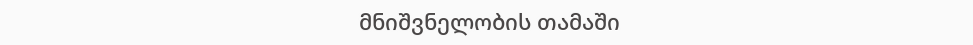მნიშვნელობის თამაში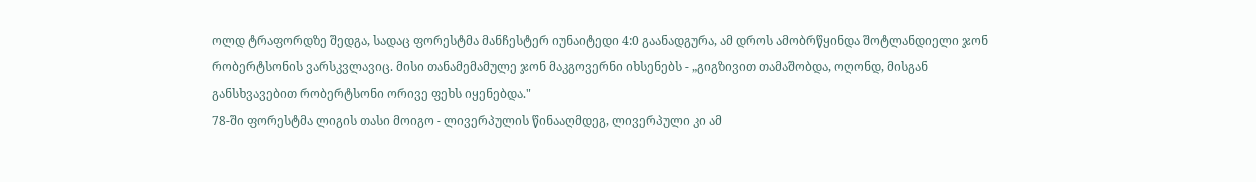ოლდ ტრაფორდზე შედგა, სადაც ფორესტმა მანჩესტერ იუნაიტედი 4:0 გაანადგურა, ამ დროს ამობრწყინდა შოტლანდიელი ჯონ რობერტსონის ვარსკვლავიც. მისი თანამემამულე ჯონ მაკგოვერნი იხსენებს - „გიგზივით თამაშობდა, ოღონდ, მისგან განსხვავებით რობერტსონი ორივე ფეხს იყენებდა."
78-ში ფორესტმა ლიგის თასი მოიგო - ლივერპულის წინააღმდეგ, ლივერპული კი ამ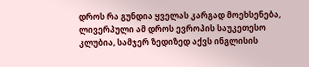დროს რა გუნდია ყველას კარგად მოეხსენება, ლივერპული ამ დროს ევროპის საუკეთესო კლუბია, სამჯერ ზედიზედ აქვს ინგლისის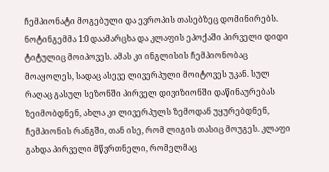ჩემპიონატი მოგებული და ევროპის თასებზეც დომინირებს. ნოტინგემმა 1:0 დაამარცხა და კლაფის ეპოქაში პირველი დიდი ტიტულიც მოიპოვეს. ამას კი ინგლისის ჩემპიონობაც მოაყოლეს, სადაც ასევე ლივერპული მოიტოვეს უკან. სულ რაღაც გასულ სეზონში პირველ დივიზიონში დაწინაურებას ზეიმობდნენ, ახლა კი ლივერპულს ზემოდან უყურებდნენ, ჩემპიონის რანგში, თან ისე, რომ ლიგის თასიც მოუგეს. კლაფი გახდა პირველი მწვრთნელი, რომელმაც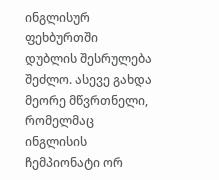ინგლისურ ფეხბურთში დუბლის შესრულება შეძლო. ასევე გახდა მეორე მწვრთნელი, რომელმაც ინგლისის ჩემპიონატი ორ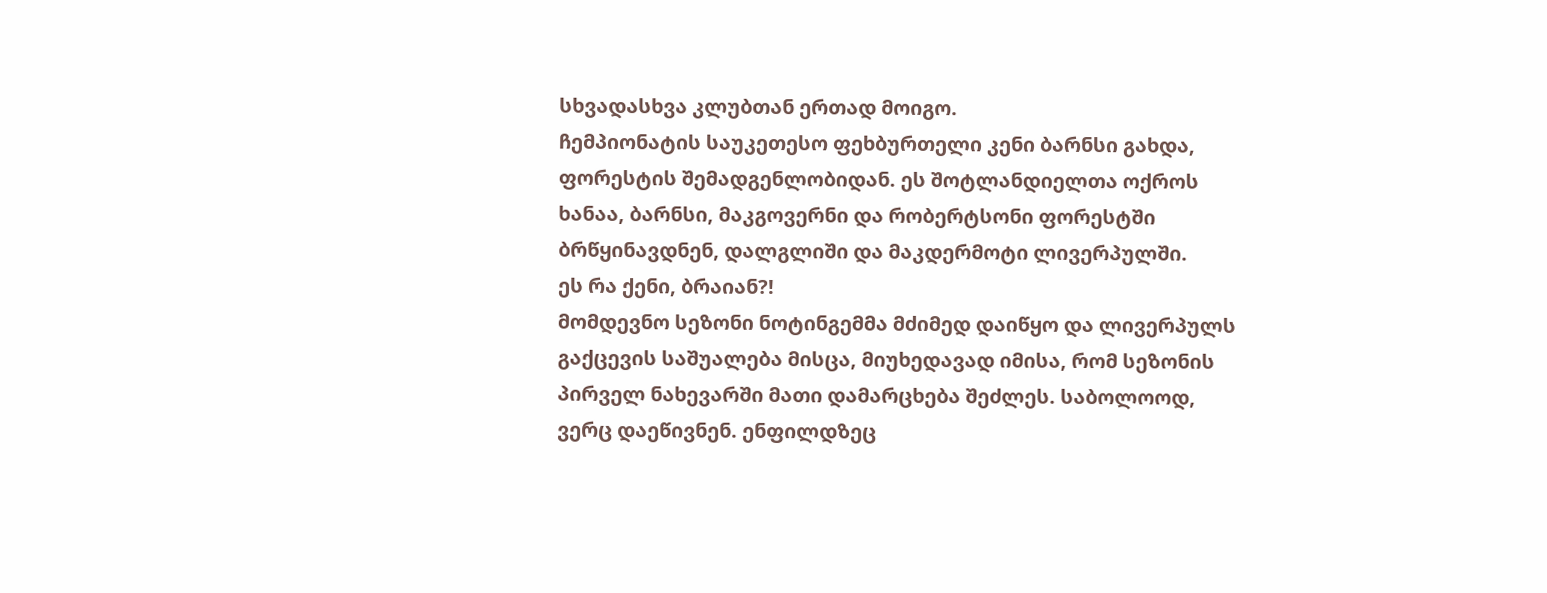სხვადასხვა კლუბთან ერთად მოიგო.
ჩემპიონატის საუკეთესო ფეხბურთელი კენი ბარნსი გახდა, ფორესტის შემადგენლობიდან. ეს შოტლანდიელთა ოქროს ხანაა, ბარნსი, მაკგოვერნი და რობერტსონი ფორესტში ბრწყინავდნენ, დალგლიში და მაკდერმოტი ლივერპულში.
ეს რა ქენი, ბრაიან?!
მომდევნო სეზონი ნოტინგემმა მძიმედ დაიწყო და ლივერპულს გაქცევის საშუალება მისცა, მიუხედავად იმისა, რომ სეზონის პირველ ნახევარში მათი დამარცხება შეძლეს. საბოლოოდ, ვერც დაეწივნენ. ენფილდზეც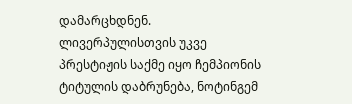დამარცხდნენ. ლივერპულისთვის უკვე პრესტიჟის საქმე იყო ჩემპიონის ტიტულის დაბრუნება, ნოტინგემ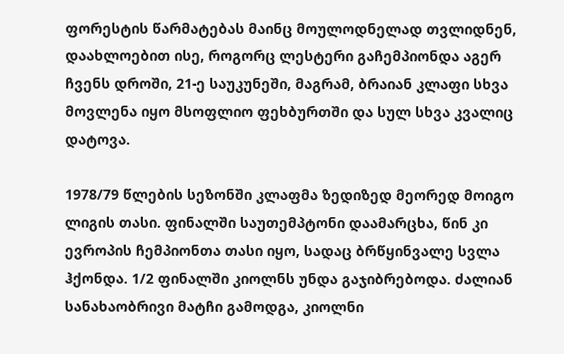ფორესტის წარმატებას მაინც მოულოდნელად თვლიდნენ, დაახლოებით ისე, როგორც ლესტერი გაჩემპიონდა აგერ ჩვენს დროში, 21-ე საუკუნეში, მაგრამ, ბრაიან კლაფი სხვა მოვლენა იყო მსოფლიო ფეხბურთში და სულ სხვა კვალიც დატოვა.

1978/79 წლების სეზონში კლაფმა ზედიზედ მეორედ მოიგო ლიგის თასი. ფინალში საუთემპტონი დაამარცხა, წინ კი ევროპის ჩემპიონთა თასი იყო, სადაც ბრწყინვალე სვლა ჰქონდა. 1/2 ფინალში კიოლნს უნდა გაჯიბრებოდა. ძალიან სანახაობრივი მატჩი გამოდგა, კიოლნი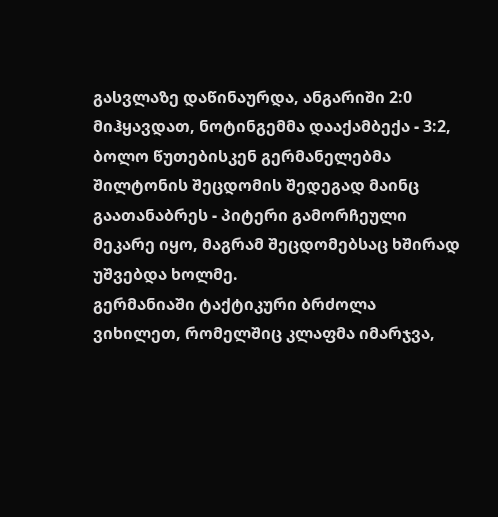გასვლაზე დაწინაურდა, ანგარიში 2:0 მიჰყავდათ, ნოტინგემმა დააქამბექა - 3:2, ბოლო წუთებისკენ გერმანელებმა შილტონის შეცდომის შედეგად მაინც გაათანაბრეს - პიტერი გამორჩეული მეკარე იყო, მაგრამ შეცდომებსაც ხშირად უშვებდა ხოლმე.
გერმანიაში ტაქტიკური ბრძოლა ვიხილეთ, რომელშიც კლაფმა იმარჯვა,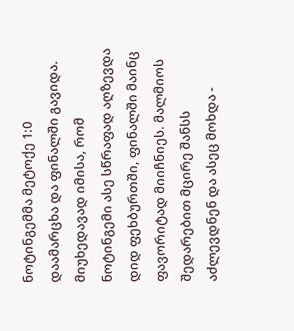ნოტინგემმა მეტოქე 1:0 დაამარცხა და ფინალში გავიდა. მიუხედავად იმისა, რომ ნოტინგემი ასე სწრაფად აღზევდა დიდ ფეხბურთში, ფინალში მაინც ფავორიტად მიიჩნიეს. მალმიოს შედარებით მცირე შანსს აძლევდნენ და ასეც მოხდა -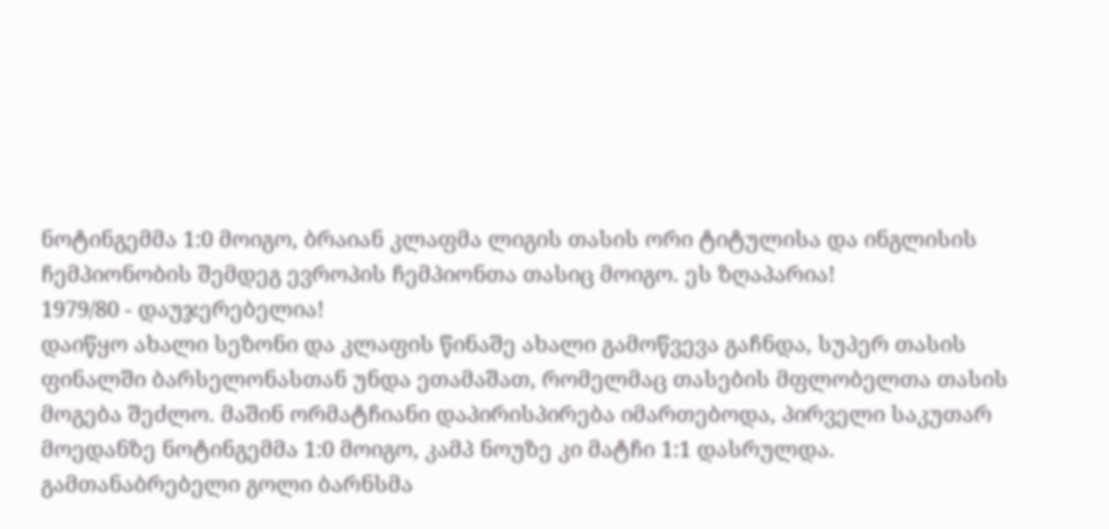ნოტინგემმა 1:0 მოიგო, ბრაიან კლაფმა ლიგის თასის ორი ტიტულისა და ინგლისის ჩემპიონობის შემდეგ ევროპის ჩემპიონთა თასიც მოიგო. ეს ზღაპარია!
1979/80 - დაუჯერებელია!
დაიწყო ახალი სეზონი და კლაფის წინაშე ახალი გამოწვევა გაჩნდა, სუპერ თასის ფინალში ბარსელონასთან უნდა ეთამაშათ, რომელმაც თასების მფლობელთა თასის მოგება შეძლო. მაშინ ორმატჩიანი დაპირისპირება იმართებოდა, პირველი საკუთარ მოედანზე ნოტინგემმა 1:0 მოიგო, კამპ ნოუზე კი მატჩი 1:1 დასრულდა. გამთანაბრებელი გოლი ბარნსმა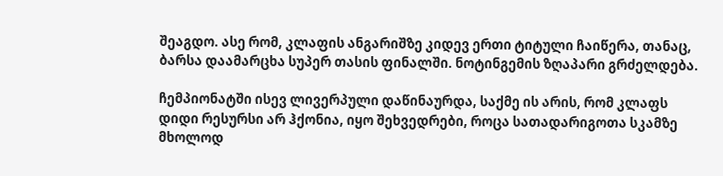შეაგდო. ასე რომ, კლაფის ანგარიშზე კიდევ ერთი ტიტული ჩაიწერა, თანაც, ბარსა დაამარცხა სუპერ თასის ფინალში. ნოტინგემის ზღაპარი გრძელდება.

ჩემპიონატში ისევ ლივერპული დაწინაურდა, საქმე ის არის, რომ კლაფს დიდი რესურსი არ ჰქონია, იყო შეხვედრები, როცა სათადარიგოთა სკამზე მხოლოდ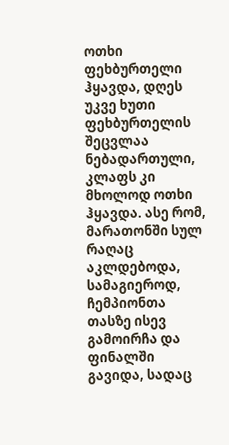ოთხი ფეხბურთელი ჰყავდა, დღეს უკვე ხუთი ფეხბურთელის შეცვლაა ნებადართული, კლაფს კი მხოლოდ ოთხი ჰყავდა. ასე რომ, მარათონში სულ რაღაც აკლდებოდა, სამაგიეროდ, ჩემპიონთა თასზე ისევ გამოირჩა და ფინალში გავიდა, სადაც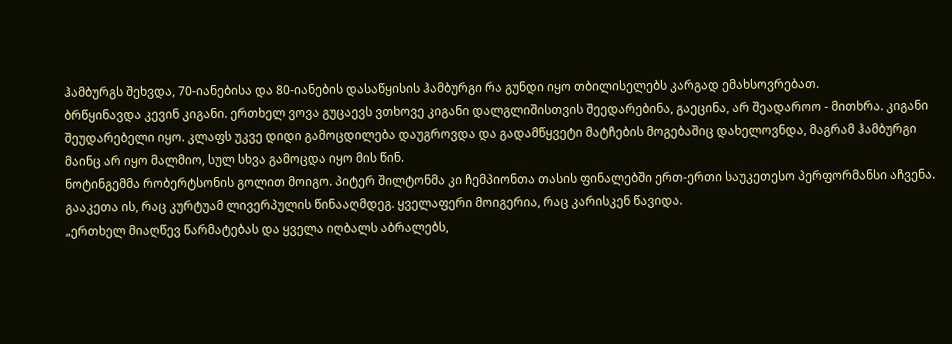ჰამბურგს შეხვდა, 70-იანებისა და 80-იანების დასაწყისის ჰამბურგი რა გუნდი იყო თბილისელებს კარგად ემახსოვრებათ.
ბრწყინავდა კევინ კიგანი. ერთხელ ვოვა გუცაევს ვთხოვე კიგანი დალგლიშისთვის შეედარებინა, გაეცინა, არ შეადაროო - მითხრა. კიგანი შეუდარებელი იყო. კლაფს უკვე დიდი გამოცდილება დაუგროვდა და გადამწყვეტი მატჩების მოგებაშიც დახელოვნდა, მაგრამ ჰამბურგი მაინც არ იყო მალმიო, სულ სხვა გამოცდა იყო მის წინ.
ნოტინგემმა რობერტსონის გოლით მოიგო. პიტერ შილტონმა კი ჩემპიონთა თასის ფინალებში ერთ-ერთი საუკეთესო პერფორმანსი აჩვენა. გააკეთა ის, რაც კურტუამ ლივერპულის წინააღმდეგ. ყველაფერი მოიგერია, რაც კარისკენ წავიდა.
„ერთხელ მიაღწევ წარმატებას და ყველა იღბალს აბრალებს,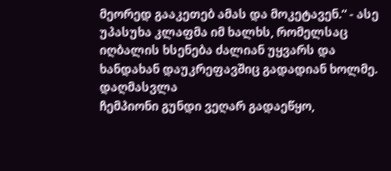მეორედ გააკეთებ ამას და მოკეტავენ.“ - ასე უპასუხა კლაფმა იმ ხალხს, რომელსაც იღბალის ხსენება ძალიან უყვარს და ხანდახან დაუკრეფავშიც გადადიან ხოლმე.
დაღმასვლა
ჩემპიონი გუნდი ვეღარ გადაეწყო,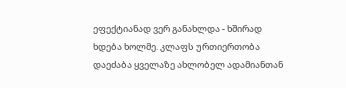ეფექტიანად ვერ განახლდა - ხშირად ხდება ხოლმე. კლაფს ურთიერთობა დაეძაბა ყველაზე ახლობელ ადამიანთან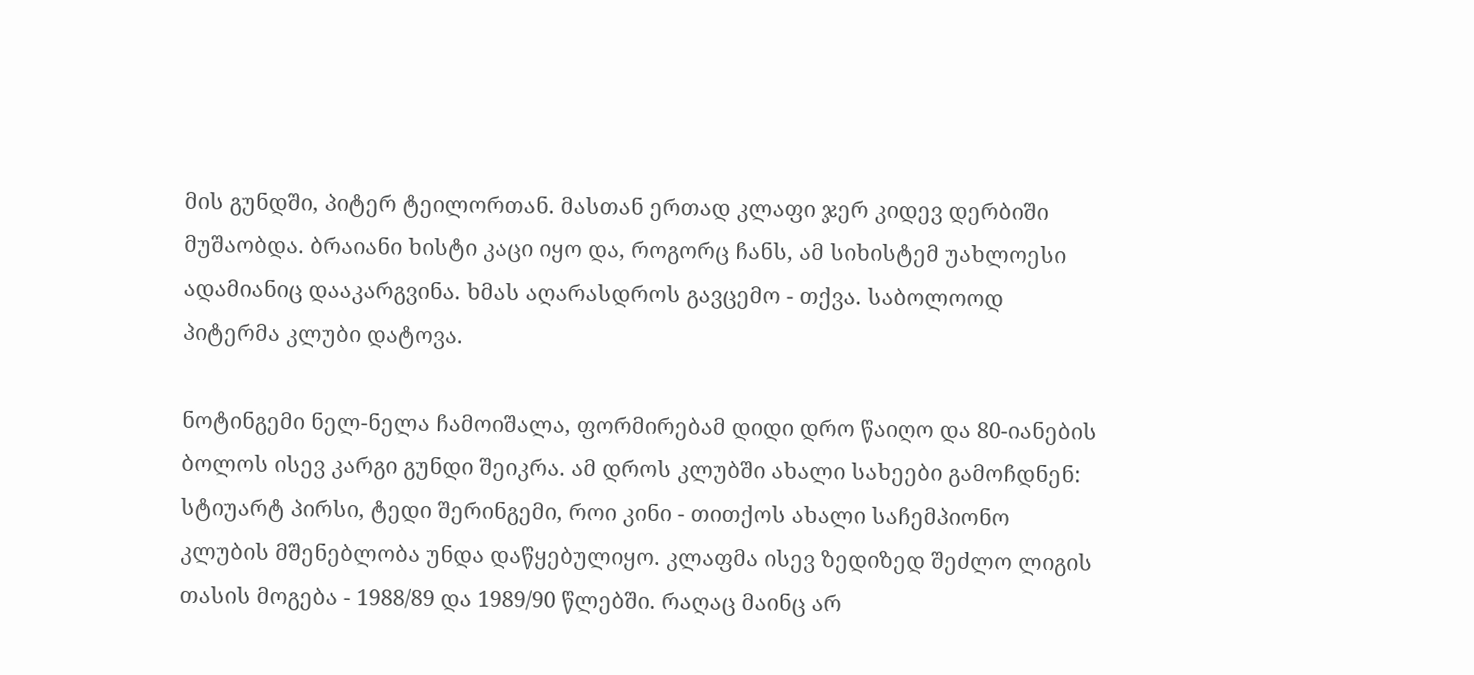მის გუნდში, პიტერ ტეილორთან. მასთან ერთად კლაფი ჯერ კიდევ დერბიში მუშაობდა. ბრაიანი ხისტი კაცი იყო და, როგორც ჩანს, ამ სიხისტემ უახლოესი ადამიანიც დააკარგვინა. ხმას აღარასდროს გავცემო - თქვა. საბოლოოდ პიტერმა კლუბი დატოვა.

ნოტინგემი ნელ-ნელა ჩამოიშალა, ფორმირებამ დიდი დრო წაიღო და 80-იანების ბოლოს ისევ კარგი გუნდი შეიკრა. ამ დროს კლუბში ახალი სახეები გამოჩდნენ: სტიუარტ პირსი, ტედი შერინგემი, როი კინი - თითქოს ახალი საჩემპიონო კლუბის მშენებლობა უნდა დაწყებულიყო. კლაფმა ისევ ზედიზედ შეძლო ლიგის თასის მოგება - 1988/89 და 1989/90 წლებში. რაღაც მაინც არ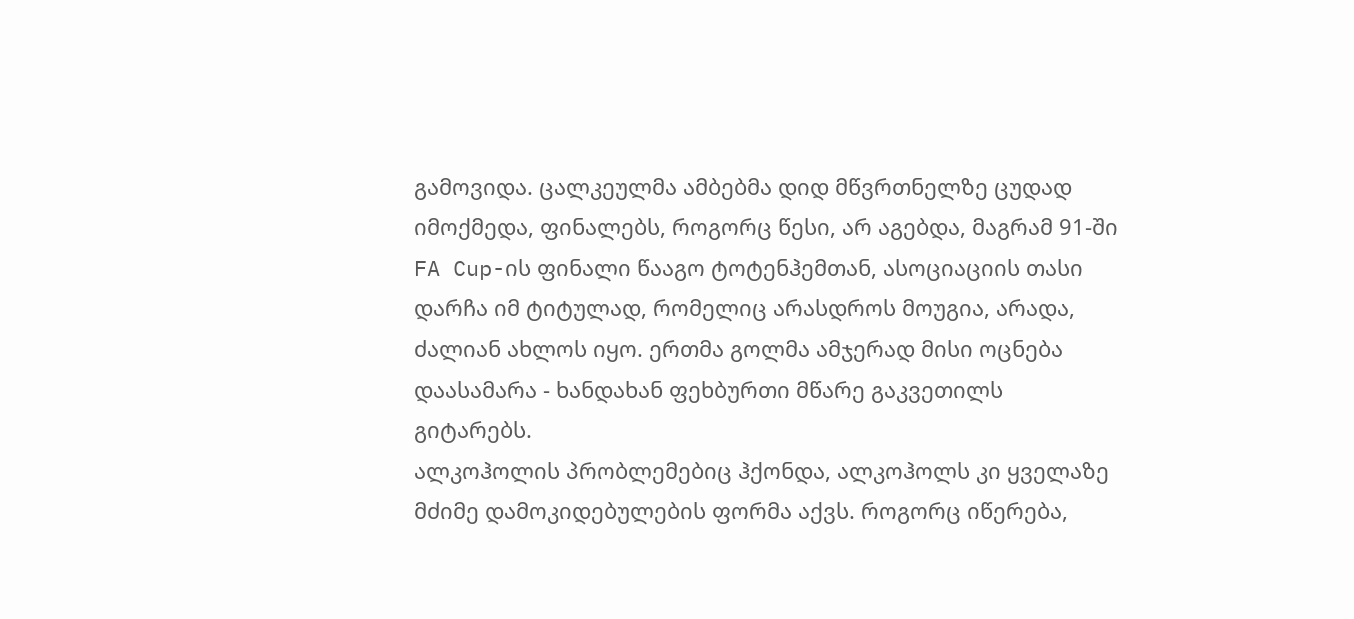გამოვიდა. ცალკეულმა ამბებმა დიდ მწვრთნელზე ცუდად იმოქმედა, ფინალებს, როგორც წესი, არ აგებდა, მაგრამ 91-ში FA Cup-ის ფინალი წააგო ტოტენჰემთან, ასოციაციის თასი დარჩა იმ ტიტულად, რომელიც არასდროს მოუგია, არადა, ძალიან ახლოს იყო. ერთმა გოლმა ამჯერად მისი ოცნება დაასამარა - ხანდახან ფეხბურთი მწარე გაკვეთილს გიტარებს.
ალკოჰოლის პრობლემებიც ჰქონდა, ალკოჰოლს კი ყველაზე მძიმე დამოკიდებულების ფორმა აქვს. როგორც იწერება,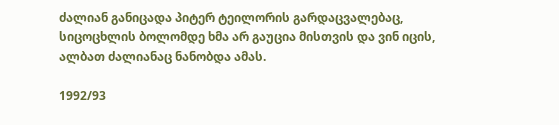ძალიან განიცადა პიტერ ტეილორის გარდაცვალებაც, სიცოცხლის ბოლომდე ხმა არ გაუცია მისთვის და ვინ იცის, ალბათ ძალიანაც ნანობდა ამას.

1992/93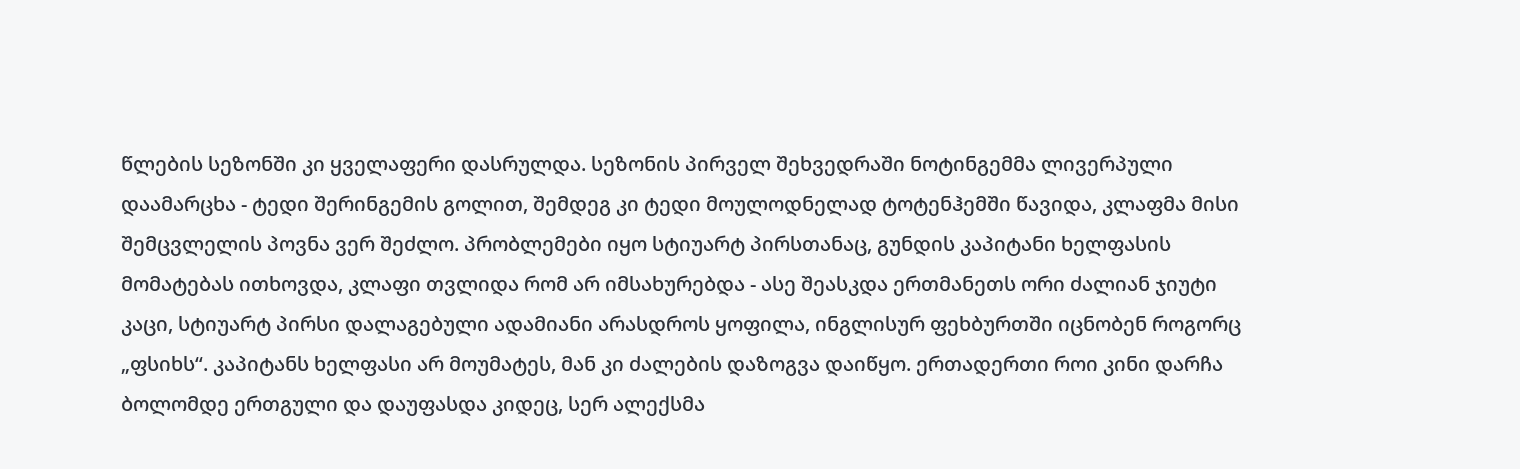წლების სეზონში კი ყველაფერი დასრულდა. სეზონის პირველ შეხვედრაში ნოტინგემმა ლივერპული დაამარცხა - ტედი შერინგემის გოლით, შემდეგ კი ტედი მოულოდნელად ტოტენჰემში წავიდა, კლაფმა მისი შემცვლელის პოვნა ვერ შეძლო. პრობლემები იყო სტიუარტ პირსთანაც, გუნდის კაპიტანი ხელფასის მომატებას ითხოვდა, კლაფი თვლიდა რომ არ იმსახურებდა - ასე შეასკდა ერთმანეთს ორი ძალიან ჯიუტი კაცი, სტიუარტ პირსი დალაგებული ადამიანი არასდროს ყოფილა, ინგლისურ ფეხბურთში იცნობენ როგორც „ფსიხს“. კაპიტანს ხელფასი არ მოუმატეს, მან კი ძალების დაზოგვა დაიწყო. ერთადერთი როი კინი დარჩა ბოლომდე ერთგული და დაუფასდა კიდეც, სერ ალექსმა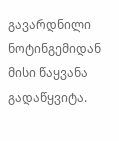გავარდნილი ნოტინგემიდან მისი წაყვანა გადაწყვიტა.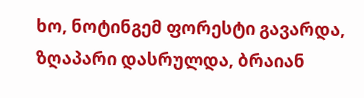ხო, ნოტინგემ ფორესტი გავარდა, ზღაპარი დასრულდა, ბრაიან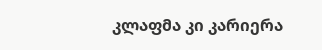კლაფმა კი კარიერა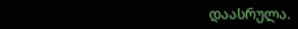დაასრულა.